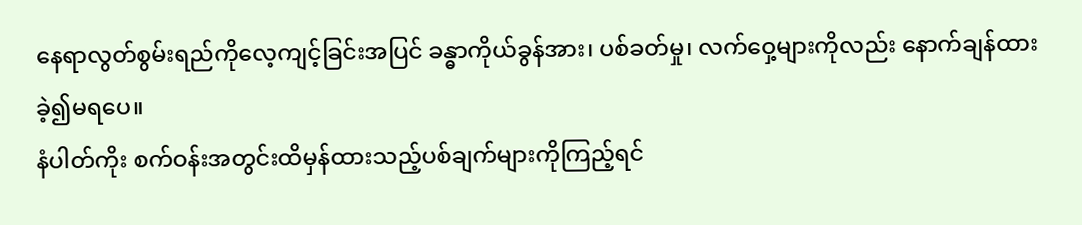နေရာလွတ်စွမ်းရည်ကိုလေ့ကျင့်ခြင်းအပြင် ခန္ဓာကိုယ်ခွန်အား၊ ပစ်ခတ်မှု၊ လက်ဝှေ့များကိုလည်း နောက်ချန်ထားခဲ့၍မရပေ။
နံပါတ်ကိုး စက်ဝန်းအတွင်းထိမှန်ထားသည့်ပစ်ချက်များကိုကြည့်ရင်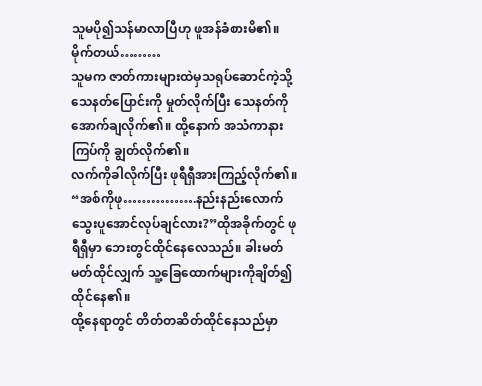သူမပို၍သန်မာလာပြီဟု ဖူအန်ခံစားမိ၏။
မိုက်တယ်………
သူမက ဇာတ်ကားများထဲမှသရုပ်ဆောင်ကဲ့သို့ သေနတ်ပြောင်းကို မှုတ်လိုက်ပြီး သေနတ်ကိုအောက်ချလိုက်၏။ ထို့နောက် အသံကာနားကြပ်ကို ချွတ်လိုက်၏။
လက်ကိုခါလိုက်ပြီး ဖုရီရှီအားကြည့်လိုက်၏။
“အစ်ကိုဖု…………….နည်းနည်းလောက် သွေးပူအောင်လုပ်ချင်လား?”ထိုအခိုက်တွင် ဖုရီရှီမှာ ဘေးတွင်ထိုင်နေလေသည်။ ခါးမတ်မတ်ထိုင်လျှက် သူ့ခြေထောက်များကိုချိတ်၍ထိုင်နေ၏။
ထို့နေရာတွင် တိတ်တဆိတ်ထိုင်နေသည်မှာ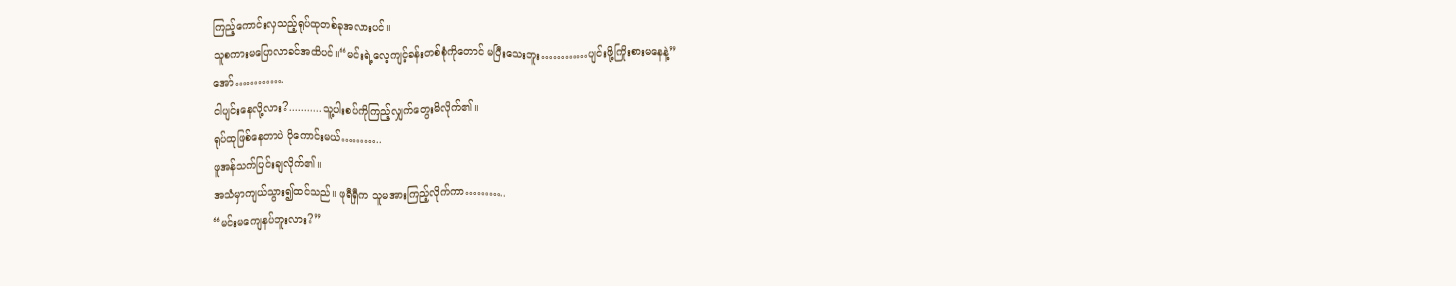ကြည့်ကောင်းလှသည့်ရုပ်ထုတစ်ခုအလားပင်။
သူစကားမပြောလာခင်အထိပင်။“မင်းရဲ့လေ့ကျင့်ခန်းတစ်စုံကိုတောင် မပြီးသေးဘူး…………ပျင်းဖို့ကြိုးစားမနေနဲ့”
အော်………….
ငါပျင်းနေလို့လား?...........သူ့ပါးစပ်ကိုကြည့်လျှက်တွေးမိလိုက်၏။
ရုပ်ထုဖြစ်နေတာပဲ ပိုကောင်းမယ်………..
ဖူအန်သက်ပြင်းချလိုက်၏။
အသံမှာကျယ်သွား၍ထင်သည်။ ဖုရီရှီက သူမအားကြည့်လိုက်ကာ………..
“မင်းမကျေနပ်ဘူးလား?”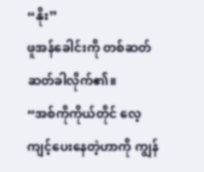“နိုး”
ဖူအန်ခေါင်းကို တစ်ဆတ်ဆတ်ခါလိုက်၏။
“အစ်ကိုကိုယ်တိုင် လေ့ကျင့်ပေးနေတဲ့ဟာကို ကျွန်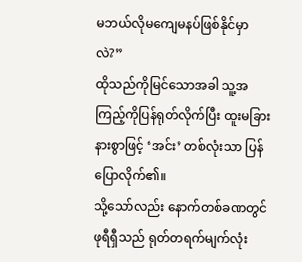မဘယ်လိုမကျေမနပ်ဖြစ်နိုင်မှာလဲ?”
ထိုသည်ကိုမြင်သောအခါ သူ့အကြည့်ကိုပြန်ရုတ်လိုက်ပြီး ထူးမခြားနားစွာဖြင့် ‘အင်း’ တစ်လုံးသာ ပြန်ပြောလိုက်၏။
သို့သော်လည်း နောက်တစ်ခဏတွင် ဖုရီရှီသည် ရုတ်တရက်မျက်လုံး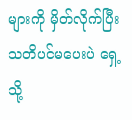များကို မှိတ်လိုက်ပြီး သတိပင်မပေးပဲ ရှေ့သို့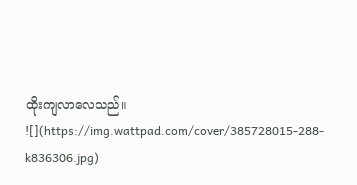ထိုးကျလာလေသည်။
![](https://img.wattpad.com/cover/385728015-288-k836306.jpg)